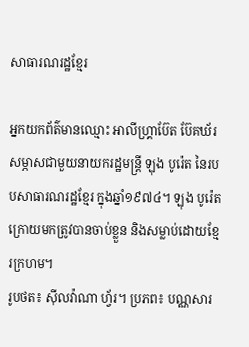សាធារណរដ្ឋខ្មែរ

អ្នកយកព័ត៌មានឈ្មោះ អាលីហ្រ្គាប៊ែត ប៊ែគឃ័រ សម្ភាសជាមួយនាយករដ្ឋមន្ត្រី ឡុង បូរ៉េត នៃរបបសាធារណរដ្ឋខ្មែរ ក្នុងឆ្នាំ១៩៧៤។ ឡុង បូរ៉េត ក្រោយមកត្រូវបានចាប់ខ្លួន និងសម្លាប់ដោយខ្មែរក្រហម។
រូបថត៖ ស៊ីលវ៉ាណា ហ្វ័រ។ ប្រភព៖ បណ្ណសារ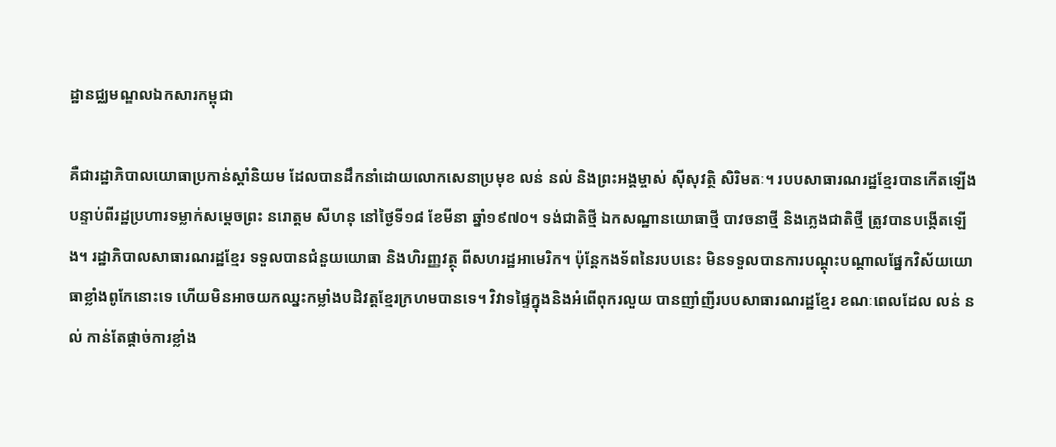ដ្ឋានជ្ឈមណ្ឌលឯកសារកម្ពុជា

គឺជារដ្ឋាភិបាលយោធាប្រកាន់ស្ដាំនិយម ដែលបានដឹកនាំដោយលោកសេនាប្រមុខ លន់ នល់ និងព្រះអង្គម្ចាស់ ស៊ីសុវត្ថិ សិរិមតៈ។ របបសាធារណរដ្ឋខ្មែរបានកើតឡើង បន្ទាប់ពីរដ្ឋប្រហារទម្លាក់សម្ដេចព្រះ នរោត្តម សីហនុ នៅថ្ងៃទី១៨ ខែមីនា ឆ្នាំ១៩៧០។ ទង់ជាតិថ្មី ឯកសណ្ឋានយោធាថ្មី បាវចនាថ្មី និងភ្លេងជាតិថ្មី ត្រូវបានបង្កើតឡើង។ រដ្ឋាភិបាលសាធារណរដ្ឋខ្មែរ ទទួលបានជំនួយយោធា និងហិរញ្ញវត្ថុ ពីសហរដ្ឋអាមេរិក។ ប៉ុន្តែកងទ័ពនៃរបបនេះ មិនទទួលបានការបណ្ដុះបណ្ដាលផ្នែកវិស័យយោធាខ្លាំងពូកែនោះទេ ហើយមិនអាចយកឈ្នះកម្លាំងបដិវត្ដខ្មែរក្រហមបានទេ។ វិវាទផ្ទៃក្នុងនិងអំពើពុករលួយ បានញាំញីរបបសាធារណរដ្ឋខ្មែរ ខណៈពេលដែល លន់ នល់ កាន់តែផ្ដាច់ការខ្លាំង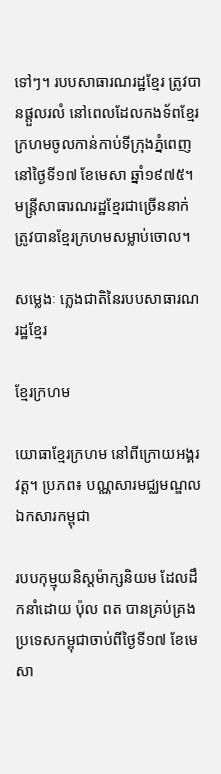ទៅៗ។ របបសាធារណរដ្ឋខ្មែរ ត្រូវបានផ្ដួលរលំ នៅពេលដែលកងទ័ពខ្មែរក្រហមចូលកាន់កាប់ទីក្រុងភ្នំពេញនៅថ្ងៃទី១៧ ខែមេសា ឆ្នាំ១៩៧៥។ មន្រ្តីសាធារណរដ្ឋខ្មែរជាច្រើននាក់ត្រូវបានខ្មែរក្រហមសម្លាប់ចោល។

សម្លេងៈ ភ្លេងជាតិនៃរបបសាធារណរដ្ឋខែ្មរ

ខ្មែរក្រហម

យោធាខ្មែរក្រហម នៅពីក្រោយអង្គរវត្ត។ ប្រភព៖ បណ្ណសារមជ្ឈមណ្ឌលឯកសារកម្ពុជា

របបកុម្មុយនិស្ដម៉ាក្សនិយម ដែលដឹកនាំដោយ ប៉ុល ពត បានគ្រប់គ្រងប្រទេសកម្ពុជាចាប់ពីថ្ងៃទី១៧ ខែមេសា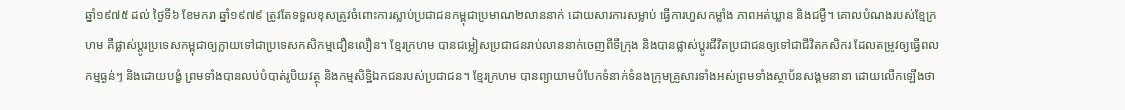ឆ្នាំ១៩៧៥ ដល់ ថ្ងៃទី៦ ខែមករា ឆ្នាំ១៩៧៩ ត្រូវតែទទួលខុសត្រូវចំពោះការស្លាប់ប្រជាជនកម្ពុជាប្រមាណ២លាននាក់ ដោយសារការសម្លាប់ ធ្វើការហួសកម្លាំង ភាពអត់ឃ្លាន និងជម្ងឺ។ គោលបំណងរបស់ខ្មែក្រហម គឺផ្លាស់ប្ដូរប្រទេសកម្ពុជាឲ្យក្លាយទៅជាប្រទេសកសិកម្មជឿនលឿន។ ខ្មែរក្រហម បានជម្លៀសប្រជាជនរាប់លាននាក់ចេញពីទីក្រុង និងបានផ្លាស់ប្ដូរជីវិតប្រជាជនឲ្យទៅជាជីវិតកសិករ ដែលតម្រូវឲ្យធ្វើពលកម្មធ្ងន់ៗ និងដោយបង្ខំ ព្រមទាំងបានលប់បំបាត់រូបិយវត្ថុ និងកម្មសិទ្ឋិឯកជនរបស់ប្រជាជន។ ខ្មែរក្រហម បានព្យាយាមបំបែកទំនាក់ទំនងក្រុមគ្រួសារទាំងអស់ព្រមទាំងស្ថាប័នសង្គមនានា ដោយលើកឡើងថា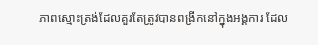ភាពស្មោះត្រង់ដែលគួរតែត្រូវបានពង្រីកនៅក្នុងអង្គការ ដែល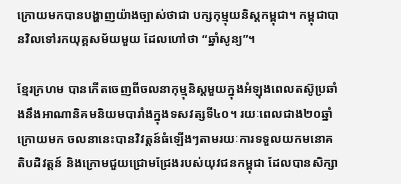ក្រោយមកបានបង្ហាញយ៉ាងច្បាស់ថាជា បក្សកុម្មុយនិស្តកម្ពុជា។ កម្ពុជាបានវិលទៅរកយុគ្គសម័យមួយ ដែលហៅថា “ឆ្នាំសូន្យ”។

ខ្មែរក្រហម បានកើតចេញពីចលនាកុម្មុនិស្ដមួយក្នុងអំឡុងពេលតស៊ូប្រឆាំងនឹងអាណានិគមនិយមបារាំងក្នុងទសវត្សទី៤០។ រយៈពេលជាង២០ឆ្នាំក្រោយមក ចលនានេះបានវិវត្តន៍ធំឡើងៗតាមរយៈការទទួលយកមនោគតិបដិវត្តន៍ និងក្រោមជួយជ្រោមជ្រែងរបស់យុវជនកម្ពុជា ដែលបានសិក្សា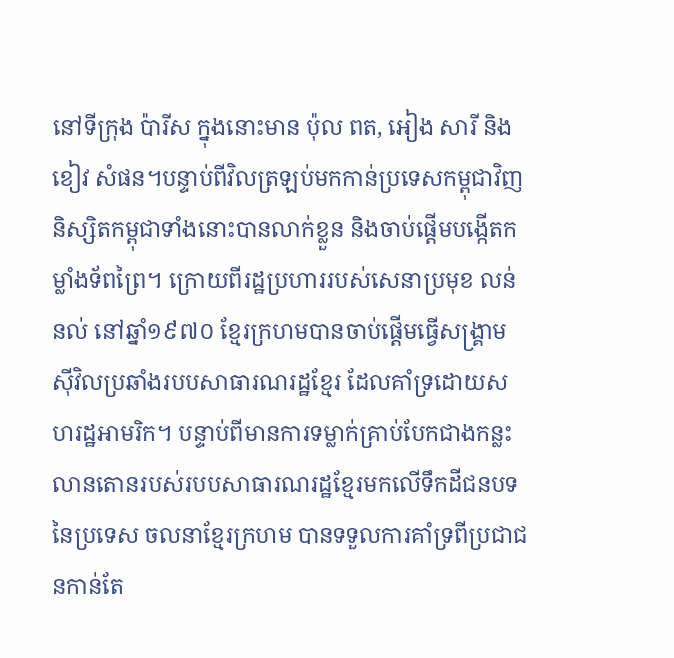នៅទីក្រុង ប៉ារីស ក្នុងនោះមាន ប៉ុល ពត, អៀង សារី និង ខៀវ សំផន។បន្ទាប់ពីវិលត្រឡប់មកកាន់ប្រទេសកម្ពុជាវិញ និស្សិតកម្ពុជាទាំងនោះបានលាក់ខ្លួន និងចាប់ផ្ដើមបង្កើតកម្លាំងទ័ពព្រៃ។ ក្រោយពីរដ្ឋប្រហាររបស់សេនាប្រមុខ លន់ នល់ នៅឆ្នាំ១៩៧០ ខ្មែរក្រហមបានចាប់ផ្ដើមធ្វើសង្រ្គាមស៊ីវិលប្រឆាំងរបបសាធារណរដ្ឋខ្មែរ ដែលគាំទ្រដោយសហរដ្ឋអាមរិក។ បន្ទាប់ពីមានការទម្លាក់គ្រាប់បែកជាងកន្លះលានតោនរបស់របបសាធារណរដ្ឋខ្មែរមកលើទឹកដីជនបទនៃប្រទេស ចលនាខ្មែរក្រហម បានទទួលការគាំទ្រពីប្រជាជនកាន់តែ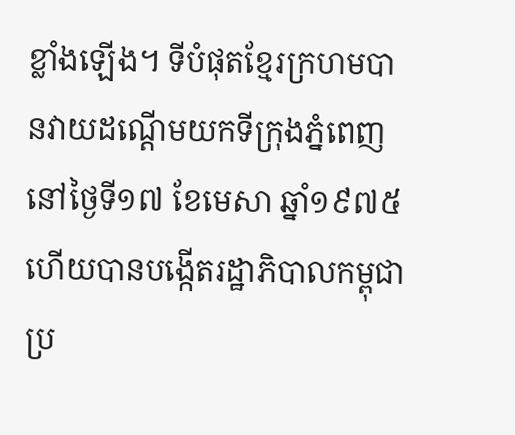ខ្លាំងឡើង។ ទីបំផុតខ្មែរក្រហមបានវាយដណ្ដើមយកទីក្រុងភ្នំពេញនៅថ្ងៃទី១៧ ខែមេសា ឆ្នាំ១៩៧៥ ហើយបានបង្កើតរដ្ឋាភិបាលកម្ពុជាប្រ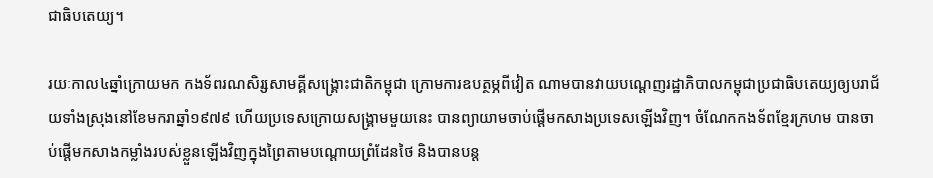ជាធិបតេយ្យ។

រយៈកាល៤ឆ្នាំក្រោយមក កងទ័ពរណសិរ្សសាមគ្គីសង្រ្គោះជាតិកម្ពុជា ក្រោមការឧបត្ថម្ភពីវៀត ណាមបានវាយបណ្តេញរដ្ឋាភិបាលកម្ពុជាប្រជាធិបតេយ្យឲ្យបរាជ័យទាំងស្រុងនៅខែមករាឆ្នាំ១៩៧៩ ហើយប្រទេសក្រោយសង្រ្គាមមួយនេះ បានព្យាយាមចាប់ផ្ដើមកសាងប្រទេសឡើងវិញ។ ចំណែកកងទ័ពខ្មែរក្រហម បានចាប់ផ្ដើមកសាងកម្លាំងរបស់ខ្លួនឡើងវិញក្នុងព្រៃតាមបណ្ដោយព្រំដែនថៃ និងបានបន្ត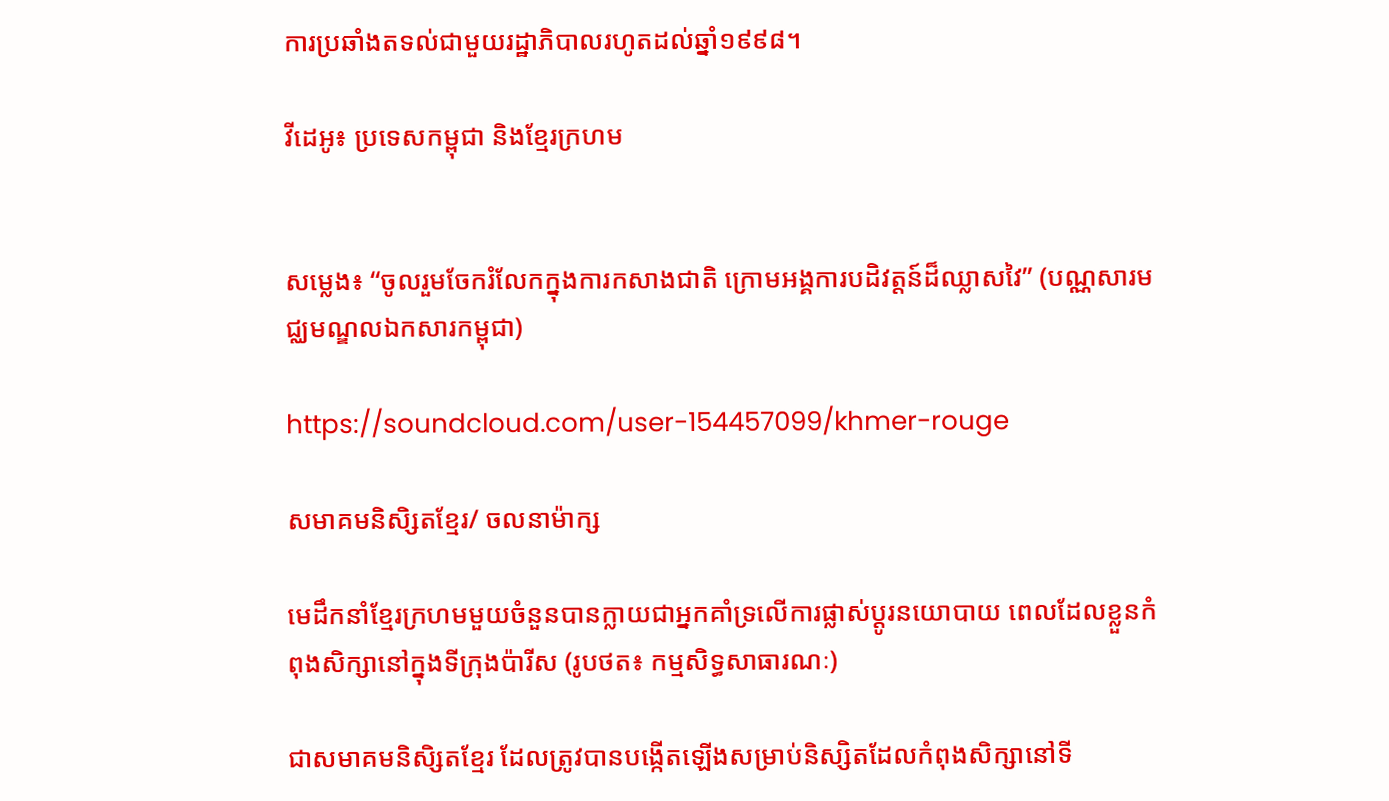ការប្រឆាំងតទល់ជាមួយរដ្ឋាភិបាលរហូតដល់ឆ្នាំ១៩៩៨។

វីដេអូ៖ ប្រទេសកម្ពុជា និងខ្មែរក្រហម


សម្លេង៖ “ចូលរួមចែករំលែកក្នុងការកសាងជាតិ ក្រោមអង្គការបដិវត្តន៍ដ៏ឈ្លាសវៃ” (បណ្ណសារមជ្ឈមណ្ឌលឯកសារកម្ពុជា)

https://soundcloud.com/user-154457099/khmer-rouge

សមាគមនិសិ្សតខ្មែរ/ ចលនាម៉ាក្ស

មេដឹកនាំខ្មែរក្រហមមួយចំនួនបានក្លាយជាអ្នកគាំទ្រលើការផ្លាស់ប្តូរនយោបាយ ពេលដែលខ្លួនកំពុងសិក្សានៅក្នុងទីក្រុងប៉ារីស (រូបថត៖ កម្មសិទ្ធសាធារណៈ)

ជាសមាគមនិសិ្សតខ្មែរ ដែលត្រូវបានបង្កើតឡើងសម្រាប់និស្សិតដែលកំពុងសិក្សានៅទី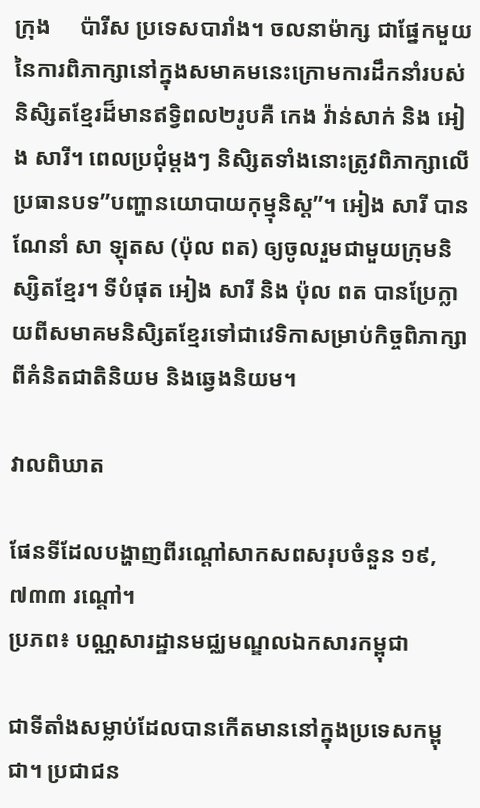ក្រុង     ប៉ារីស ប្រទេសបារាំង។ ចលនាម៉ាក្ស ជាផ្នែកមួយនៃការពិភាក្សានៅក្នុងសមាគមនេះក្រោមការដឹកនាំរបស់និសិ្សតខ្មែរដ៏មានឥទ្វិពល២រូបគឺ កេង វ៉ាន់សាក់ និង អៀង សារី។ ពេលប្រជុំម្តងៗ និសិ្សតទាំងនោះត្រូវពិភាក្សាលើប្រធានបទ”បញ្ហានយោបាយកុម្មុនិស្ដ”។ អៀង សារី បានណែនាំ សា ឡុតស (ប៉ុល ពត) ឲ្យចូលរួមជាមួយក្រុមនិស្សិតខ្មែរ។ ទីបំផុត អៀង សារី និង ប៉ុល ពត បានប្រែក្លាយពីសមាគមនិសិ្សតខ្មែរទៅជាវេទិកាសម្រាប់កិច្ចពិភាក្សាពីគំនិតជាតិនិយម និងឆ្វេងនិយម។

វាលពិឃាត

ផែនទីដែលបង្ហាញពីរណ្តៅសាកសពសរុបចំនួន ១៩,៧៣៣ រណ្តៅ។
ប្រភព៖ បណ្ណសារដ្ឋានមជ្ឈមណ្ឌលឯកសារកម្ពុជា

ជាទីតាំងសម្លាប់ដែលបានកើតមាននៅក្នុងប្រទេសកម្ពុជា។ ប្រជាជន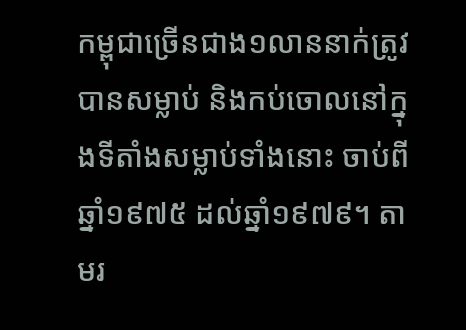កម្ពុជាច្រើនជាង១លាននាក់ត្រូវបានសម្លាប់ និងកប់ចោលនៅក្នុងទីតាំងសម្លាប់ទាំងនោះ ចាប់ពីឆ្នាំ១៩៧៥ ដល់ឆ្នាំ១៩៧៩។ តាមរ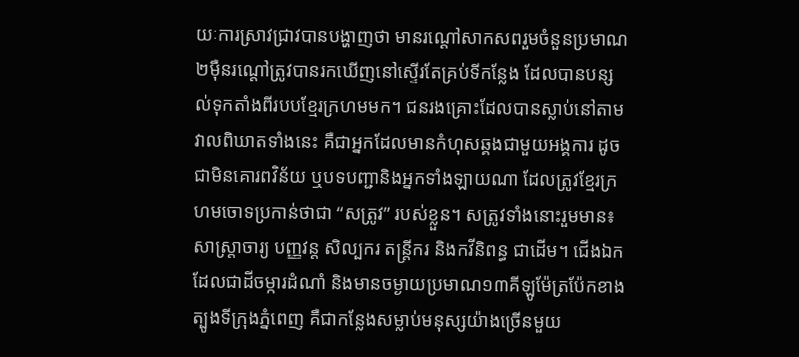យៈការស្រាវជ្រាវបានបង្ហាញថា មានរណ្ដៅសាកសពរួមចំនួនប្រមាណ២ម៉ឺនរណ្ដៅត្រូវបានរកឃើញនៅស្ទើរតែគ្រប់ទីកន្លែង ដែលបានបន្សល់ទុកតាំងពីរបបខ្មែរក្រហមមក។ ជនរងគ្រោះដែលបានស្លាប់នៅតាមវាលពិឃាតទាំងនេះ គឺជាអ្នកដែលមានកំហុសឆ្គងជាមួយអង្គការ ដូចជាមិនគោរពវិន័យ ឬបទបញ្ជានិងអ្នកទាំងឡាយណា ដែលត្រូវខ្មែរក្រហមចោទប្រកាន់ថាជា “សត្រូវ” របស់ខ្លួន។ សត្រូវទាំងនោះរួមមាន៖ សាស្ត្រាចារ្យ បញ្ញវន្ដ សិល្បករ តន្រ្តីករ និងកវីនិពន្ធ ជាដើម។ ជើងឯក ដែលជាដីចម្ការដំណាំ និងមានចម្ងាយប្រមាណ១៣គីឡូម៉ែត្រប៉ែកខាងត្បូងទីក្រុងភ្នំពេញ គឺជាកន្លែងសម្លាប់មនុស្សយ៉ាងច្រើនមួយ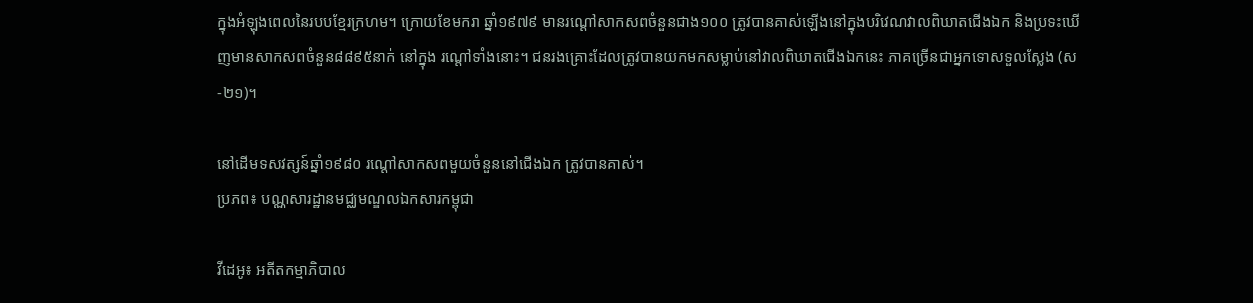ក្នុងអំឡុងពេលនៃរបបខ្មែរក្រហម។ ក្រោយខែមករា ឆ្នាំ១៩៧៩ មានរណ្ដៅសាកសពចំនួនជាង១០០ ត្រូវបានគាស់ឡើងនៅក្នុងបរិវេណវាលពិឃាតជើងឯក និងប្រទះឃើញមានសាកសពចំនួន៨៨៩៥នាក់ នៅក្នុង រណ្តៅទាំងនោះ។ ជនរងគ្រោះដែលត្រូវបានយកមកសម្លាប់នៅវាលពិឃាតជើងឯកនេះ ភាគច្រើនជាអ្នកទោសទួលស្លែង (ស-២១)។

នៅដើមទសវត្សន៍ឆ្នាំ១៩៨០ រណ្តៅសាកសពមួយចំនួននៅជើងឯក ត្រូវបានគាស់។
ប្រភព៖ បណ្ណសារដ្ឋានមជ្ឈមណ្ឌលឯកសារកម្ពុជា

វីដេអូ៖ អតីតកម្មាភិបាល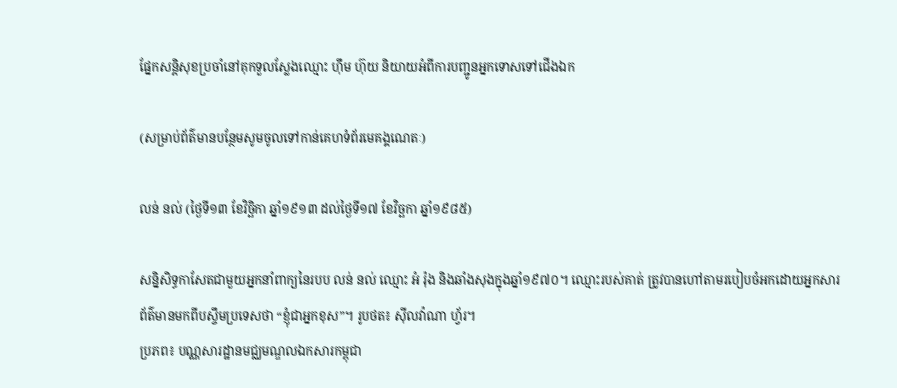ផ្នែកសន្តិសុខប្រចាំនៅគុកទួលស្លែងឈ្មោះ ហ៊ឹម ហ៊ុយ និយាយអំពីការបញ្ជូនអ្នកទោសទៅជើងឯក

(សម្រាប់ព័ត៌មានបន្ថែមសូមចូលទៅកាន់គេហទំព័រមេគង្គណេតៈ)

លន់ នល់ (ថ្ងៃទី១៣ ខែវិច្ឆិកា ឆ្នាំ១៩១៣ ដល់ថ្ងៃទី១៧ ខែវិច្ឆកា ឆ្នាំ១៩៨៥)

សន្និសិទ្ធកាសែតជាមួយអ្នកនាំពាក្យនៃរបប លន់ នល់ ឈ្មោះ អំ រ៉ុង និងឆាំងសុងក្នុងឆ្នាំ១៩៧០។ ឈ្មោះរបស់គាត់ ត្រូវបានហៅតាមរបៀបចំអកដោយអ្នកសារព័ត៌មានមកពីបស្ចឹមប្រទេសថា “ខ្ញុំជាអ្នកខុស”។ រូបថត៖ ស៊ីលវ៉ាណា ហ្វ័រ។
ប្រភព៖ បណ្ណសារដ្ឋានមជ្ឈមណ្ឌលឯកសារកម្ពុជា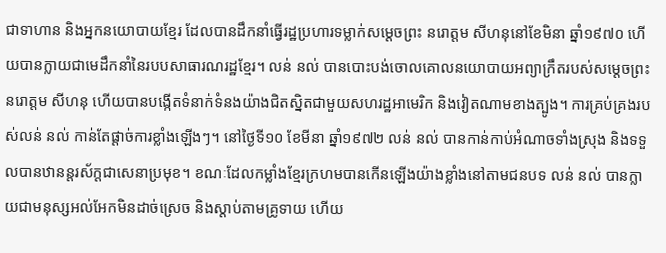ជាទាហាន និងអ្នកនយោបាយខ្មែរ ដែលបានដឹកនាំធ្វើរដ្ឋប្រហារទម្លាក់សម្ដេចព្រះ នរោត្តម សីហនុនៅខែមិនា ឆ្នាំ១៩៧០ ហើយបានក្លាយជាមេដឹកនាំនៃរបបសាធារណរដ្ឋខ្មែរ។ លន់ នល់ បានបោះបង់ចោលគោលនយោបាយអព្យាក្រឹតរបស់សម្ដេចព្រះ នរោត្តម សីហនុ ហើយបានបង្កើតទំនាក់ទំនងយ៉ាងជិតស្និតជាមួយសហរដ្ឋអាមេរិក និងវៀតណាមខាងត្បូង។ ការគ្រប់គ្រងរបស់លន់ នល់ កាន់តែផ្ដាច់ការខ្លាំងឡើងៗ។ នៅថ្ងៃទី១០ ខែមីនា ឆ្នាំ១៩៧២ លន់ នល់ បានកាន់កាប់អំណាចទាំងស្រុង និងទទួលបានឋានន្តរស័ក្ដជាសេនាប្រមុខ។ ខណៈដែលកម្លាំងខ្មែរក្រហមបានកើនឡើងយ៉ាងខ្លាំងនៅតាមជនបទ លន់ នល់ បានក្លាយជាមនុស្សអល់អែកមិនដាច់ស្រេច និងស្ដាប់តាមគ្រូទាយ ហើយ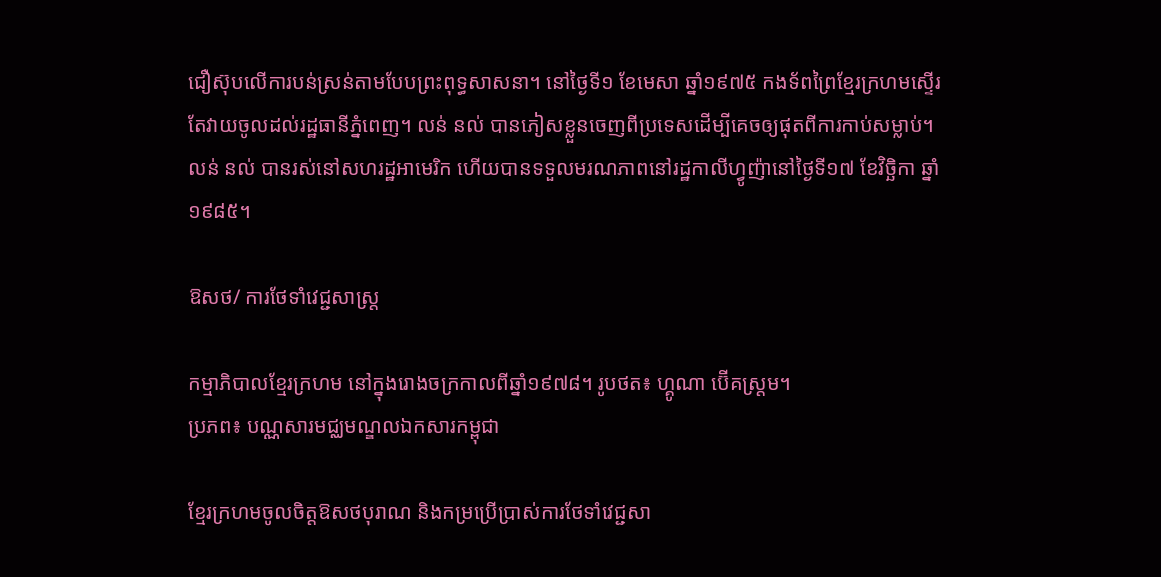ជឿស៊ុបលើការបន់ស្រន់តាមបែបព្រះពុទ្ធសាសនា។ នៅថ្ងៃទី១ ខែមេសា ឆ្នាំ១៩៧៥ កងទ័ពព្រៃខ្មែរក្រហមស្ទើរតែវាយចូលដល់រដ្ឋធានីភ្នំពេញ។ លន់ នល់ បានភៀសខ្លួនចេញពីប្រទេសដើម្បីគេចឲ្យផុតពីការកាប់សម្លាប់។ លន់ នល់ បានរស់នៅសហរដ្ឋអាមេរិក ហើយបានទទួលមរណភាពនៅរដ្ឋកាលីហ្វូញ៉ានៅថ្ងៃទី១៧ ខែវិច្ឆិកា ឆ្នាំ១៩៨៥។

ឱសថ/ ការថែទាំវេជ្ជសាស្រ្ត

កម្មាភិបាលខ្មែរក្រហម នៅក្នុងរោងចក្រកាលពីឆ្នាំ១៩៧៨។ រូបថត៖ ហ្គូណា ប៊ើគស្ត្រម។
ប្រភព៖ បណ្ណសារមជ្ឈមណ្ឌលឯកសារកម្ពុជា

ខ្មែរក្រហមចូលចិត្តឱសថបុរាណ និងកម្រប្រើប្រាស់ការថែទាំវេជ្ជសា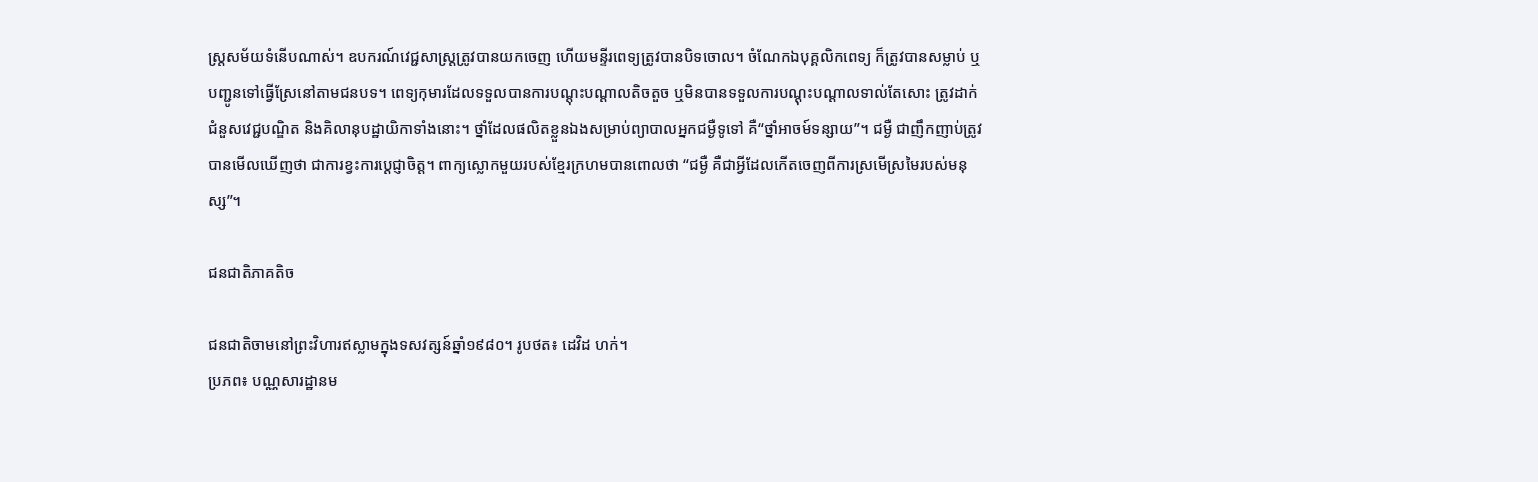ស្រ្តសម័យទំនើបណាស់។ ឧបករណ៍វេជ្ជសាស្ត្រត្រូវបានយកចេញ ហើយមន្ទីរពេទ្យត្រូវបានបិទចោល។ ចំណែកឯបុគ្គលិកពេទ្យ ក៏ត្រូវបានសម្លាប់ ឬបញ្ជូនទៅធ្វើស្រែនៅតាមជនបទ។ ពេទ្យកុមារដែលទទួលបានការបណ្ដុះបណ្ដាលតិចតួច ឬមិនបានទទួលការបណ្ដុះបណ្ដាលទាល់តែសោះ ត្រូវដាក់ជំនួសវេជ្ជបណ្ឌិត និងគិលានុបដ្ឋាយិកាទាំងនោះ។ ថ្នាំដែលផលិតខ្លួនឯងសម្រាប់ព្យាបាលអ្នកជម្ងឺទូទៅ គឺ“ថ្នាំអាចម៍ទន្សាយ”។ ជម្ងឺ ជាញឹកញាប់ត្រូវបានមើលឃើញថា ជាការខ្វះការប្ដេជ្ញាចិត្ត។ ពាក្យស្លោកមួយរបស់ខ្មែរក្រហមបានពោលថា “ជម្ងឺ គឺជាអ្វីដែលកើតចេញពីការស្រមើស្រមៃរបស់មនុស្ស”។

ជនជាតិភាគតិច

ជនជាតិចាមនៅព្រះវិហារឥស្លាមក្នុងទសវត្សន៍ឆ្នាំ១៩៨០។ រូបថត៖ ដេវិដ ហក់។
ប្រភព៖ បណ្ណសារដ្ឋានម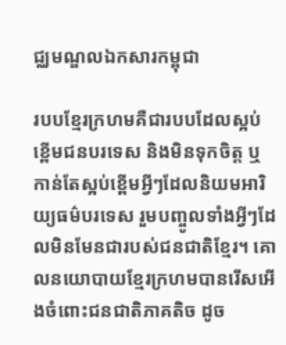ជ្ឈមណ្ឌលឯកសារកម្ពុជា

របបខ្មែរក្រហមគឺជារបបដែលស្អប់ខ្ពើមជនបរទេស និងមិនទុកចិត្ត ឬកាន់តែស្អប់ខ្ពើមអ្វីៗដែលនិយមអារិយ្យធម៌បរទេស រួមបញ្ចូលទាំងអ្វីៗដែលមិនមែនជារបស់ជនជាតិខ្មែរ។ គោលនយោបាយខ្មែរក្រហមបានរើសអើងចំពោះជនជាតិភាគតិច ដូច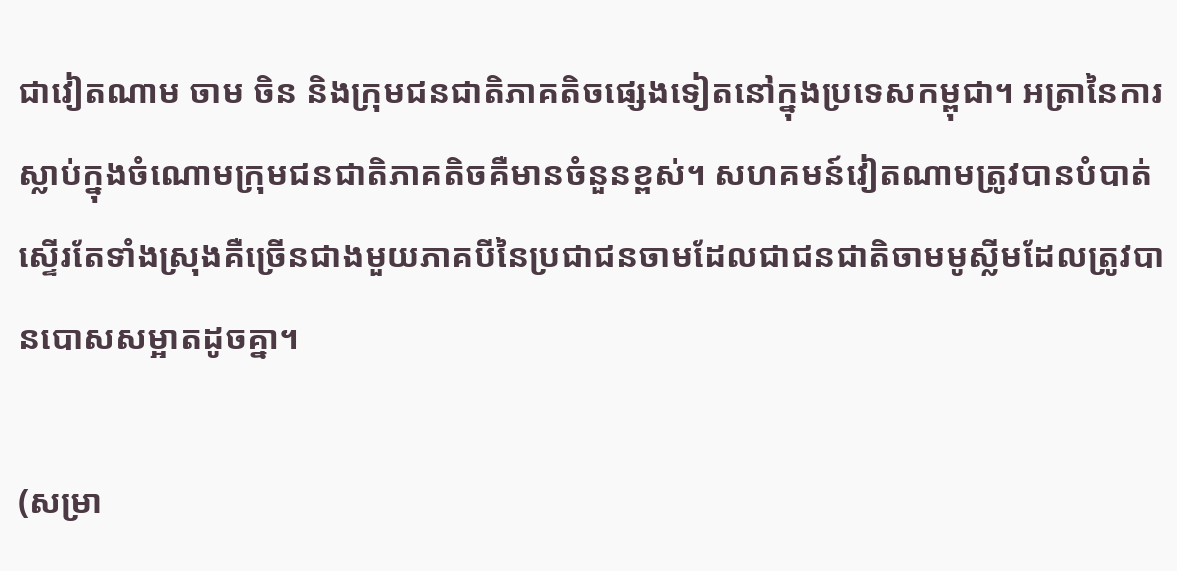ជាវៀតណាម ចាម ចិន និងក្រុមជនជាតិភាគតិចផ្សេងទៀតនៅក្នុងប្រទេសកម្ពុជា។ អត្រានៃការស្លាប់ក្នុងចំណោមក្រុមជនជាតិភាគតិចគឺមានចំនួនខ្ពស់។ សហគមន៍វៀតណាមត្រូវបានបំបាត់ស្ទើរតែទាំងស្រុងគឺច្រើនជាងមួយភាគបីនៃប្រជាជនចាមដែលជាជនជាតិចាមមូស្លីមដែលត្រូវបានបោសសម្អាតដូចគ្នា។

(សម្រា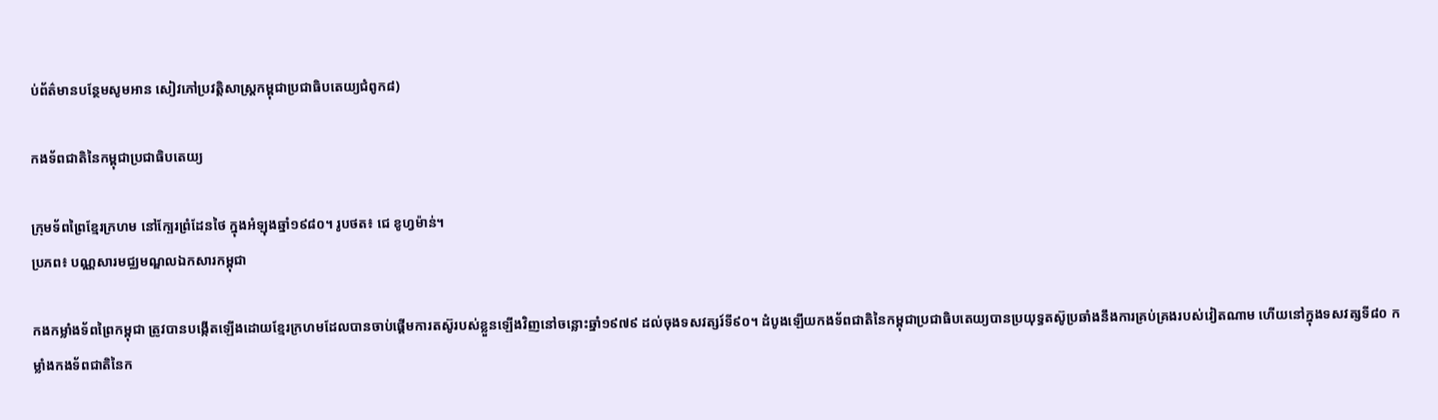ប់ព័ត៌មានបន្ថែមសូមអាន សៀវភៅប្រវត្តិសាស្ត្រកម្ពុជាប្រជាធិបតេយ្យជំពូក៨)

កងទ័ពជាតិនៃកម្ពុជាប្រជាធិបតេយ្យ

ក្រុមទ័ពព្រៃខ្មែរក្រហម នៅក្បែរព្រំដែនថៃ ក្នុងអំឡុងឆ្នាំ១៩៨០។ រូបថត៖ ជេ ខូហ្វម៉ាន់។
ប្រភព៖ បណ្ណសារមជ្ឈមណ្ឌលឯកសារកម្ពុជា

កងកម្លាំងទ័ពព្រៃកម្ពុជា ត្រូវបានបង្កើតឡើងដោយខ្មែរក្រហមដែលបានចាប់ផ្ដើមការតស៊ូរបស់ខ្លួនឡើងវិញនៅចន្លោះឆ្នាំ១៩៧៩ ដល់ចុងទសវត្សរ៍ទី៩០។ ដំបូងឡើយកងទ័ពជាតិនៃកម្ពុជាប្រជាធិបតេយ្យបានប្រយុទ្ធតស៊ូប្រឆាំងនឹងការគ្រប់គ្រងរបស់វៀតណាម ហើយនៅក្នុងទសវត្សទី៨០ កម្លាំងកងទ័ពជាតិនៃក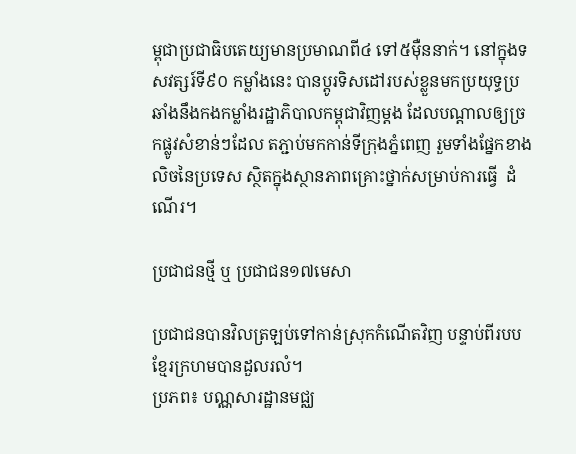ម្ពុជាប្រជាធិបតេយ្យមានប្រមាណពី៤ ទៅ៥ម៉ឺននាក់។ នៅក្នុងទសវត្សរ៍ទី៩០ កម្លាំងនេះ បានប្តូរទិសដៅរបស់ខ្លួនមកប្រយុទ្ធប្រឆាំងនឹងកងកម្លាំងរដ្ឋាភិបាលកម្ពុជាវិញម្តង ដែលបណ្ដាលឲ្យច្រកផ្លូវសំខាន់ៗដែល តភ្ជាប់មកកាន់ទីក្រុងភ្នំពេញ រួមទាំងផ្នែកខាងលិចនៃប្រទេស ស្ថិតក្នុងស្ថានភាពគ្រោះថ្នាក់សម្រាប់ការធ្វើ  ដំណើរ។

ប្រជាជនថ្មី ឬ ប្រជាជន១៧មេសា

ប្រជាជនបានវិលត្រឡប់ទៅកាន់ស្រុកកំណើតវិញ បន្ទាប់ពីរបបខ្មែរក្រហមបានដួលរលំ។
ប្រភព៖ បណ្ណសារដ្ឋានមជ្ឈ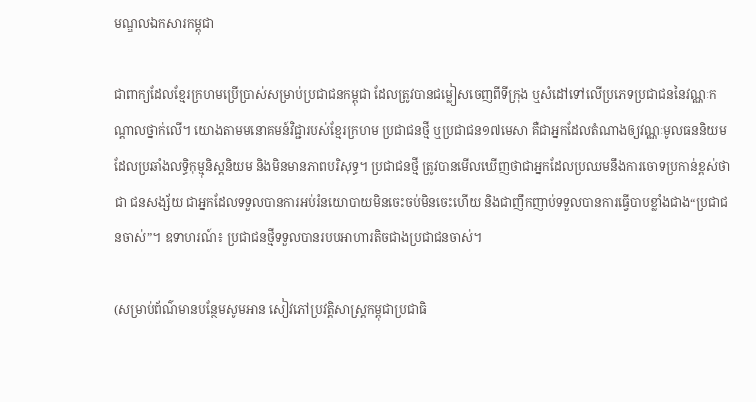មណ្ឌលឯកសារកម្ពុជា

ជាពាក្យដែលខ្មែរក្រហមប្រើប្រាស់សម្រាប់ប្រជាជនកម្ពុជា ដែលត្រូវបានជម្លៀសចេញពីទីក្រុង ឬសំដៅទៅលើប្រភេទប្រជាជននៃវណ្ណៈកណ្ដាលថ្នាក់លើ។ យោងតាមមនោគមន៍វិជ្ជារបស់ខ្មែរក្រហម ប្រជាជនថ្មី ឬប្រជាជន១៧មេសា គឺជាអ្នកដែលតំណាងឲ្យវណ្ណៈមូលធននិយម ដែលប្រឆាំងលទ្ធិកុម្មុនិស្ដនិយម និងមិនមានភាពបរិសុទ្ធ។ ប្រជាជនថ្មី ត្រូវបានមើលឃើញថាជាអ្នកដែលប្រឈមនឹងការចោទប្រកាន់ខ្ពស់ថាជា ជនសង្ស័យ ជាអ្នកដែលទទួលបានការអប់រំនយោបាយមិនចេះចប់មិនចេះហើយ និងជាញឹកញាប់ទទួលបានការធ្វើបាបខ្លាំងជាង“ប្រជាជនចាស់”។ ឧទាហរណ៍៖ ប្រជាជនថ្មីទទួលបានរបបអាហារតិចជាងប្រជាជនចាស់។

(សម្រាប់ព័ណ៌មានបន្ថែមសូមអាន សៀវភៅប្រវត្តិសាស្រ្តកម្ពុជាប្រជាធិ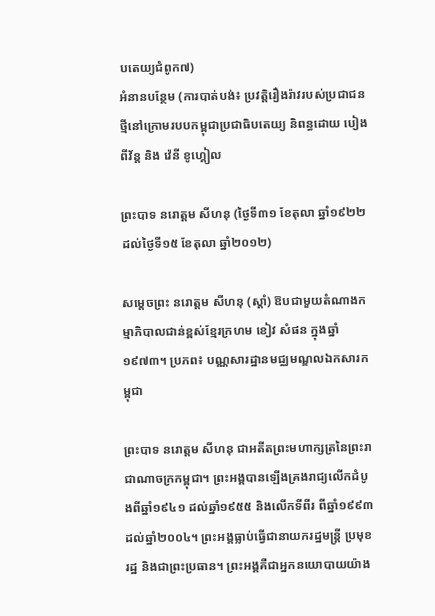បតេយ្យជំពូក៧)
អំនានបន្ថែម (ការបាត់បង់៖ ប្រវត្តិរឿងរ៉ាវរបស់ប្រជាជនថ្មីនៅក្រោមរបបកម្ពុជាប្រជាធិបតេយ្យ និពន្ធដោយ បៀង ពីវ័ន្ត និង វ៉េនី ខូហ្គៀល

ព្រះបាទ នរោត្តម សីហនុ (ថ្ងៃទី៣១ ខែតុលា ឆ្នាំ១៩២២ ដល់ថ្ងៃទី១៥ ខែតុលា ឆ្នាំ២០១២)

សម្តេចព្រះ នរោត្តម សីហនុ (ស្តាំ) ឱបជាមួយតំណាងកម្មាភិបាលជាន់ខ្ពស់ខ្មែរក្រហម ខៀវ សំផន ក្នុងឆ្នាំ១៩៧៣។ ប្រភព៖ បណ្ណសារដ្ឋានមជ្ឈមណ្ឌលឯកសារកម្ពុជា

ព្រះបាទ នរោត្តម សីហនុ ជាអតីតព្រះមហាក្សត្រនៃព្រះរាជាណាចក្រកម្ពុជា។ ព្រះអង្គបានឡើងគ្រងរាជ្យលើកដំបូងពីឆ្នាំ១៩៤១ ដល់ឆ្នាំ១៩៥៥ និងលើកទីពីរ ពីឆ្នាំ១៩៩៣ដល់ឆ្នាំ២០០៤។ ព្រះអង្គធ្លាប់ធ្វើជានាយករដ្ឋមន្រ្តី ប្រមុខរដ្ឋ និងជាព្រះប្រធាន។ ព្រះអង្គគឺជាអ្នកនយោបាយយ៉ាង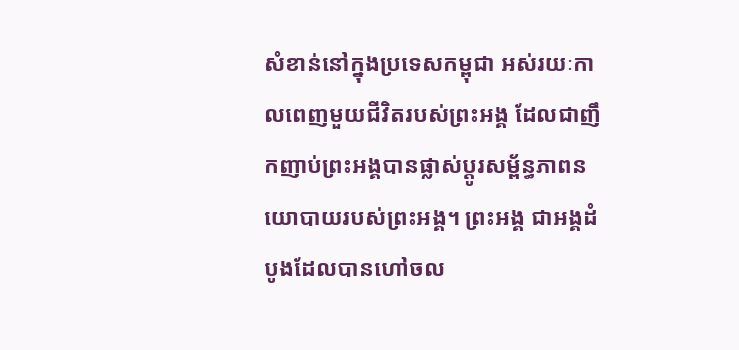សំខាន់នៅក្នុងប្រទេសកម្ពុជា អស់រយៈកាលពេញមួយជីវិតរបស់ព្រះអង្គ ដែលជាញឹកញាប់ព្រះអង្គបានផ្លាស់ប្ដូរសម្ព័ន្ធភាពនយោបាយរបស់ព្រះអង្គ។ ព្រះអង្គ ជាអង្គដំបូងដែលបានហៅចល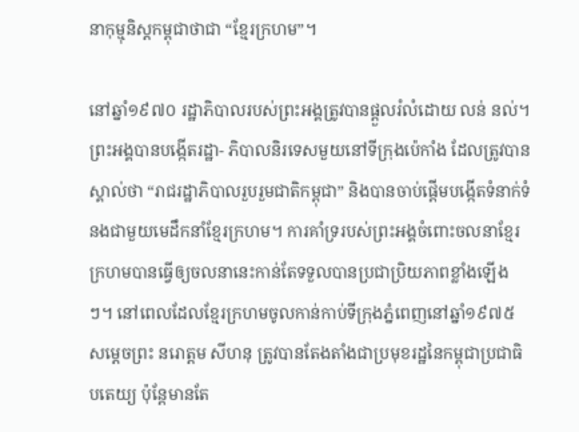នាកុម្មុនិស្ដកម្ពុជាថាជា “ខ្មែរក្រហម”។

នៅឆ្នាំ១៩៧០ រដ្ឋាភិបាលរបស់ព្រះអង្គត្រូវបានផ្ដួលរំលំដោយ លន់ នល់។ ព្រះអង្គបានបង្កើតរដ្ឋា- ភិបាលនិរទេសមួយនៅទីក្រុងប៉េកាំង ដែលត្រូវបានស្គាល់ថា “រាជរដ្ឋាភិបាលរួបរួមជាតិកម្ពុជា” និងបានចាប់ផ្ដើមបង្កើតទំនាក់ទំនងជាមួយមេដឹកនាំខ្មែរក្រហម។ ការគាំទ្ររបស់ព្រះអង្គចំពោះចលនាខ្មែរក្រហមបានធ្វើឲ្យចលនានេះកាន់តែទទួលបានប្រជាប្រិយភាពខ្លាំងឡើងៗ។ នៅពេលដែលខ្មែរក្រហមចូលកាន់កាប់ទីក្រុងភ្នំពេញនៅឆ្នាំ១៩៧៥ សម្តេចព្រះ នរោត្តម សីហនុ ត្រូវបានតែងតាំងជាប្រមុខរដ្ឋនៃកម្ពុជាប្រជាធិបតេយ្យ ប៉ុនែ្តមានតែ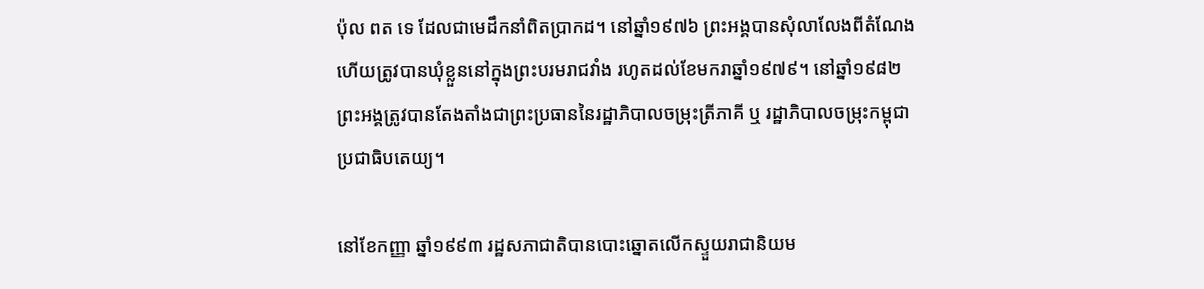ប៉ុល ពត ទេ ដែលជាមេដឹកនាំពិតប្រាកដ។ នៅឆ្នាំ១៩៧៦ ព្រះអង្គបានសុំលាលែងពីតំណែង ហើយត្រូវបានឃុំខ្លួននៅក្នុងព្រះបរមរាជវាំង រហូតដល់ខែមករាឆ្នាំ១៩៧៩។ នៅឆ្នាំ១៩៨២ ព្រះអង្គត្រូវបានតែងតាំងជាព្រះប្រធាននៃរដ្ឋាភិបាលចម្រុះត្រីភាគី ឬ រដ្ឋាភិបាលចម្រុះកម្ពុជាប្រជាធិបតេយ្យ។

នៅខែកញ្ញា ឆ្នាំ១៩៩៣ រដ្ឋសភាជាតិបានបោះឆ្នោតលើកស្ទួយរាជានិយម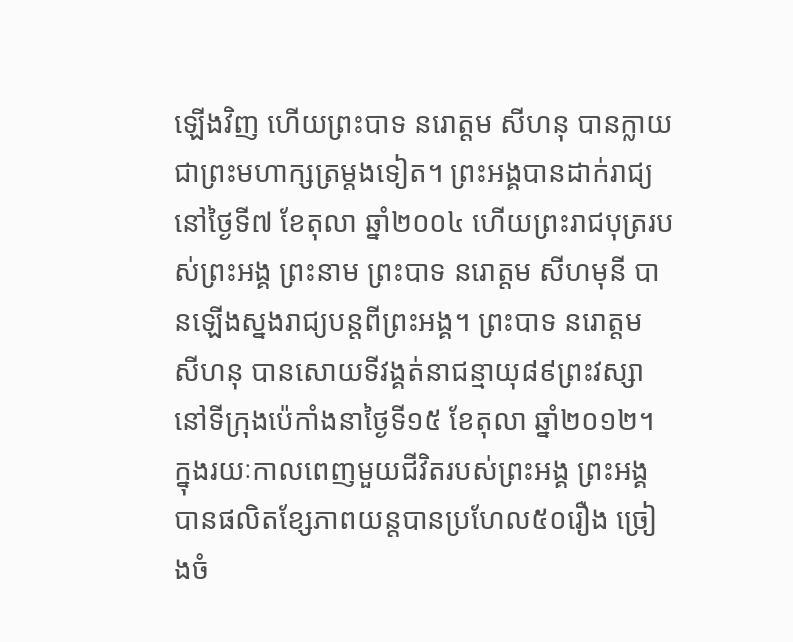ឡើងវិញ ហើយព្រះបាទ នរោត្តម សីហនុ បានក្លាយជាព្រះមហាក្សត្រម្ដងទៀត។ ព្រះអង្គបានដាក់រាជ្យ នៅថ្ងៃទី៧ ខែតុលា ឆ្នាំ២០០៤ ហើយព្រះរាជបុត្ររបស់ព្រះអង្គ ព្រះនាម ព្រះបាទ នរោត្តម សីហមុនី បានឡើងស្នងរាជ្យបន្តពីព្រះអង្គ។ ព្រះបាទ នរោត្តម សីហនុ បានសោយទីវង្គត់នាជន្មាយុ៨៩ព្រះវស្សានៅទីក្រុងប៉េកាំងនាថ្ងៃទី១៥ ខែតុលា ឆ្នាំ២០១២។ ក្នុងរយៈកាលពេញមួយជីវិតរបស់ព្រះអង្គ ព្រះអង្គបានផលិតខ្សែភាពយន្តបានប្រហែល៥០រឿង ច្រៀងចំ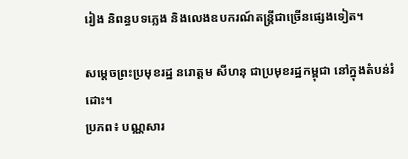រៀង និពន្ធបទភ្លេង និងលេងឧបករណ៍តន្រ្តីជាច្រើនផ្សេងទៀត។

សម្តេចព្រះប្រមុខរដ្ឋ នរោត្តម សីហនុ ជាប្រមុខរដ្ឋកម្ពុជា នៅក្នុងតំបន់រំដោះ។
ប្រភព៖ បណ្ណសារ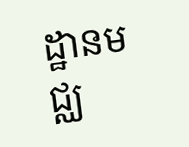ដ្ឋានមជ្ឈ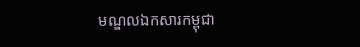មណ្ឌលឯកសារកម្ពុជា